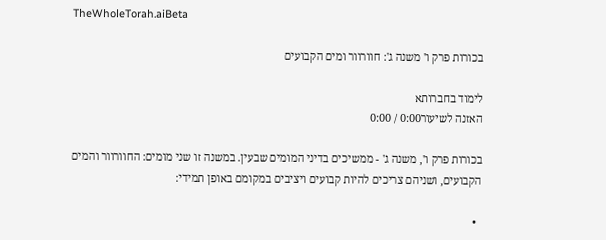TheWholeTorah.aiBeta

בכורות פרק ו' משנה ג': חוורוור ומים הקבועים

לימוד בחברותא
האזנה לשיעור0:00 / 0:00

בכורות פרק ו', משנה ג' - ממשיכים בדיני המומים שבעין. במשנה זו שני מומים: החוורוור והמים הקבועים, ושניהם צריכים להיות קבועים ויציבים במקומם באופן תמידי:

  •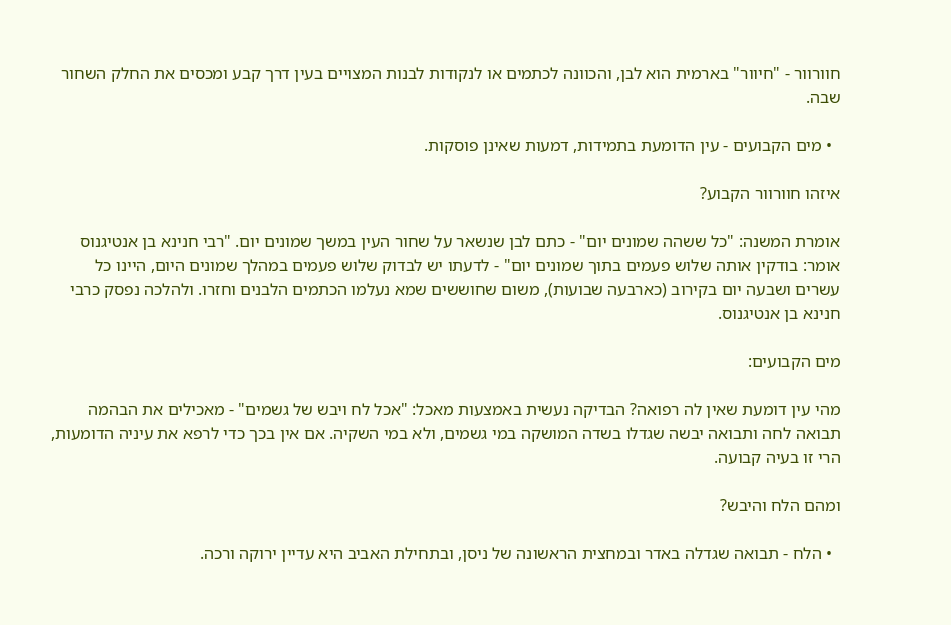חוורוור - "חיוור" בארמית הוא לבן, והכוונה לכתמים או לנקודות לבנות המצויים בעין דרך קבע ומכסים את החלק השחור שבה.

  • מים הקבועים - עין הדומעת בתמידות, דמעות שאינן פוסקות.

איזהו חוורוור הקבוע?

אומרת המשנה: "כל ששהה שמונים יום" - כתם לבן שנשאר על שחור העין במשך שמונים יום. "רבי חנינא בן אנטיגנוס אומר: בודקין אותה שלוש פעמים בתוך שמונים יום" - לדעתו יש לבדוק שלוש פעמים במהלך שמונים היום, היינו כל עשרים ושבעה יום בקירוב (כארבעה שבועות), משום שחוששים שמא נעלמו הכתמים הלבנים וחזרו. ולהלכה נפסק כרבי חנינא בן אנטיגנוס.

מים הקבועים:

מהי עין דומעת שאין לה רפואה? הבדיקה נעשית באמצעות מאכל: "אכל לח ויבש של גשמים" - מאכילים את הבהמה תבואה לחה ותבואה יבשה שגדלו בשדה המושקה במי גשמים, ולא במי השקיה. אם אין בכך כדי לרפא את עיניה הדומעות, הרי זו בעיה קבועה.

ומהם הלח והיבש?

  • הלח - תבואה שגדלה באדר ובמחצית הראשונה של ניסן, ובתחילת האביב היא עדיין ירוקה ורכה.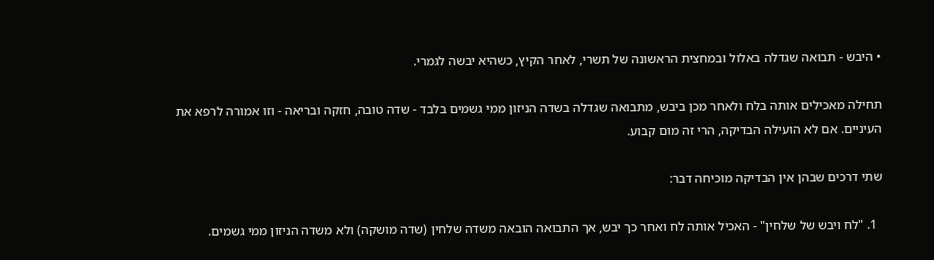• היבש - תבואה שגדלה באלול ובמחצית הראשונה של תשרי, לאחר הקיץ, כשהיא יבשה לגמרי.

תחילה מאכילים אותה בלח ולאחר מכן ביבש, מתבואה שגדלה בשדה הניזון ממי גשמים בלבד - שדה טובה, חזקה ובריאה - וזו אמורה לרפא את העיניים. אם לא הועילה הבדיקה, הרי זה מום קבוע.

שתי דרכים שבהן אין הבדיקה מוכיחה דבר:

  1. "לח ויבש של שלחין" - האכיל אותה לח ואחר כך יבש, אך התבואה הובאה משדה שלחין (שדה מושקה) ולא משדה הניזון ממי גשמים.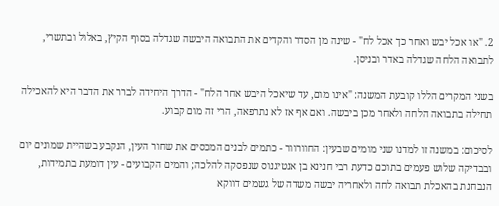2. "או אכל יבש ואחר כך אכל לח" - שינה מן הסדר והקדים את התבואה היבשה שגדלה בסוף הקיץ, באלול ובתשרי, לתבואה הלחה שגדלה באדר ובניסן.

בשני המקרים הללו קובעת המשנה: "אינו מום, עד שיאכל היבש אחר הלח" - הדרך היחידה לברר את הדבר היא להאכילה תחילה בתבואה הלחה ולאחר מכן ביבשה. ואם אף אז לא נתרפאה, הרי זה מום קבוע.

לסיכום: במשנה זו למדנו שני מומים שבעין: החוורוור - כתמים לבנים המכסים את שחור העין, הנקבע בשהיית שמונים יום ובבדיקה שלוש פעמים בתוכם כדעת רבי חנינא בן אנטיגנוס שנפסקה להלכה; והמים הקבועים - עין דומעת בתמידות, הנבחנת בהאכלת תבואה לחה ולאחריה יבשה משדה של גשמים דווקא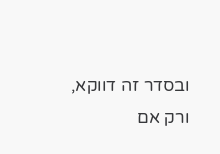ובסדר זה דווקא, ורק אם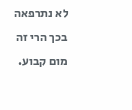לא נתרפאה בכך הרי זה מום קבוע.